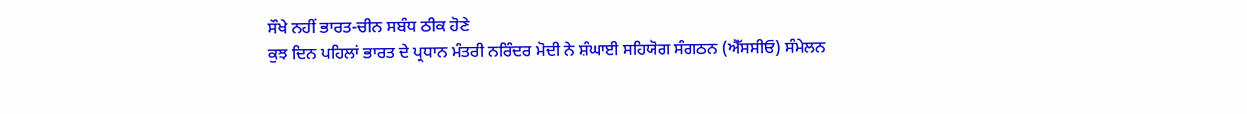ਸੌਖੇ ਨਹੀਂ ਭਾਰਤ-ਚੀਨ ਸਬੰਧ ਠੀਕ ਹੋਣੇ
ਕੁਝ ਦਿਨ ਪਹਿਲਾਂ ਭਾਰਤ ਦੇ ਪ੍ਰਧਾਨ ਮੰਤਰੀ ਨਰਿੰਦਰ ਮੋਦੀ ਨੇ ਸ਼ੰਘਾਈ ਸਹਿਯੋਗ ਸੰਗਠਨ (ਐੱਸਸੀਓ) ਸੰਮੇਲਨ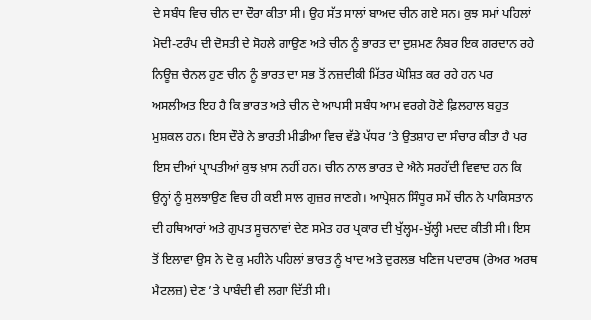ਦੇ ਸਬੰਧ ਵਿਚ ਚੀਨ ਦਾ ਦੌਰਾ ਕੀਤਾ ਸੀ। ਉਹ ਸੱਤ ਸਾਲਾਂ ਬਾਅਦ ਚੀਨ ਗਏ ਸਨ। ਕੁਝ ਸਮਾਂ ਪਹਿਲਾਂ ਮੋਦੀ-ਟਰੰਪ ਦੀ ਦੋਸਤੀ ਦੇ ਸੋਹਲੇ ਗਾਉਣ ਅਤੇ ਚੀਨ ਨੂੰ ਭਾਰਤ ਦਾ ਦੁਸ਼ਮਣ ਨੰਬਰ ਇਕ ਗਰਦਾਨ ਰਹੇ ਨਿਊਜ਼ ਚੈਨਲ ਹੁਣ ਚੀਨ ਨੂੰ ਭਾਰਤ ਦਾ ਸਭ ਤੋਂ ਨਜ਼ਦੀਕੀ ਮਿੱਤਰ ਘੋਸ਼ਿਤ ਕਰ ਰਹੇ ਹਨ ਪਰ ਅਸਲੀਅਤ ਇਹ ਹੈ ਕਿ ਭਾਰਤ ਅਤੇ ਚੀਨ ਦੇ ਆਪਸੀ ਸਬੰਧ ਆਮ ਵਰਗੇ ਹੋਣੇ ਫ਼ਿਲਹਾਲ ਬਹੁਤ ਮੁਸ਼ਕਲ ਹਨ। ਇਸ ਦੌਰੇ ਨੇ ਭਾਰਤੀ ਮੀਡੀਆ ਵਿਚ ਵੱਡੇ ਪੱਧਰ ’ਤੇ ਉਤਸ਼ਾਹ ਦਾ ਸੰਚਾਰ ਕੀਤਾ ਹੈ ਪਰ ਇਸ ਦੀਆਂ ਪ੍ਰਾਪਤੀਆਂ ਕੁਝ ਖ਼ਾਸ ਨਹੀਂ ਹਨ। ਚੀਨ ਨਾਲ ਭਾਰਤ ਦੇ ਐਨੇ ਸਰਹੱਦੀ ਵਿਵਾਦ ਹਨ ਕਿ ਉਨ੍ਹਾਂ ਨੂੰ ਸੁਲਝਾਉਣ ਵਿਚ ਹੀ ਕਈ ਸਾਲ ਗੁਜ਼ਰ ਜਾਣਗੇ। ਆਪ੍ਰੇਸ਼ਨ ਸਿੰਧੂਰ ਸਮੇਂ ਚੀਨ ਨੇ ਪਾਕਿਸਤਾਨ ਦੀ ਹਥਿਆਰਾਂ ਅਤੇ ਗੁਪਤ ਸੂਚਨਾਵਾਂ ਦੇਣ ਸਮੇਤ ਹਰ ਪ੍ਰਕਾਰ ਦੀ ਖੁੱਲ੍ਹਮ-ਖੁੱਲ੍ਹੀ ਮਦਦ ਕੀਤੀ ਸੀ। ਇਸ ਤੋਂ ਇਲਾਵਾ ਉਸ ਨੇ ਦੋ ਕੁ ਮਹੀਨੇ ਪਹਿਲਾਂ ਭਾਰਤ ਨੂੰ ਖਾਦ ਅਤੇ ਦੁਰਲਭ ਖਣਿਜ ਪਦਾਰਥ (ਰੇਅਰ ਅਰਥ ਮੈਟਲਜ਼) ਦੇਣ ’ਤੇ ਪਾਬੰਦੀ ਵੀ ਲਗਾ ਦਿੱਤੀ ਸੀ।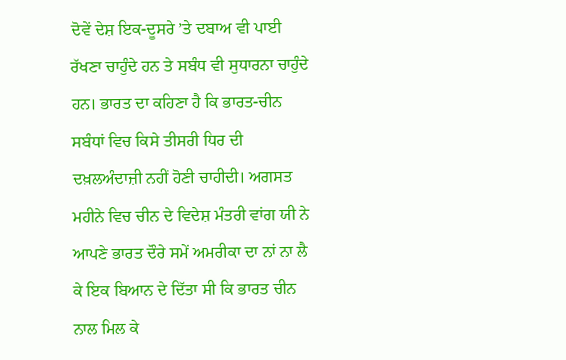ਦੋਵੇਂ ਦੇਸ਼ ਇਕ-ਦੂਸਰੇ ’ਤੇ ਦਬਾਅ ਵੀ ਪਾਈ ਰੱਖਣਾ ਚਾਹੁੰਦੇ ਹਨ ਤੇ ਸਬੰਧ ਵੀ ਸੁਧਾਰਨਾ ਚਾਹੁੰਦੇ ਹਨ। ਭਾਰਤ ਦਾ ਕਹਿਣਾ ਹੈ ਕਿ ਭਾਰਤ-ਚੀਨ ਸਬੰਧਾਂ ਵਿਚ ਕਿਸੇ ਤੀਸਰੀ ਧਿਰ ਦੀ ਦਖ਼ਲਅੰਦਾਜ਼ੀ ਨਹੀਂ ਹੋਣੀ ਚਾਹੀਦੀ। ਅਗਸਤ ਮਹੀਨੇ ਵਿਚ ਚੀਨ ਦੇ ਵਿਦੇਸ਼ ਮੰਤਰੀ ਵਾਂਗ ਯੀ ਨੇ ਆਪਣੇ ਭਾਰਤ ਦੌਰੇ ਸਮੇਂ ਅਮਰੀਕਾ ਦਾ ਨਾਂ ਨਾ ਲੈ ਕੇ ਇਕ ਬਿਆਨ ਦੇ ਦਿੱਤਾ ਸੀ ਕਿ ਭਾਰਤ ਚੀਨ ਨਾਲ ਮਿਲ ਕੇ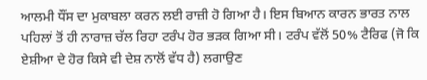ਆਲਮੀ ਧੌਂਸ ਦਾ ਮੁਕਾਬਲਾ ਕਰਨ ਲਈ ਰਾਜ਼ੀ ਹੋ ਗਿਆ ਹੈ। ਇਸ ਬਿਆਨ ਕਾਰਨ ਭਾਰਤ ਨਾਲ ਪਹਿਲਾਂ ਤੋਂ ਹੀ ਨਾਰਾਜ਼ ਚੱਲ ਰਿਹਾ ਟਰੰਪ ਹੋਰ ਭੜਕ ਗਿਆ ਸੀ। ਟਰੰਪ ਵੱਲੋਂ 50% ਟੈਰਿਫ (ਜੋ ਕਿ ਏਸ਼ੀਆ ਦੇ ਹੋਰ ਕਿਸੇ ਵੀ ਦੇਸ਼ ਨਾਲੋਂ ਵੱਧ ਹੈ) ਲਗਾਉਣ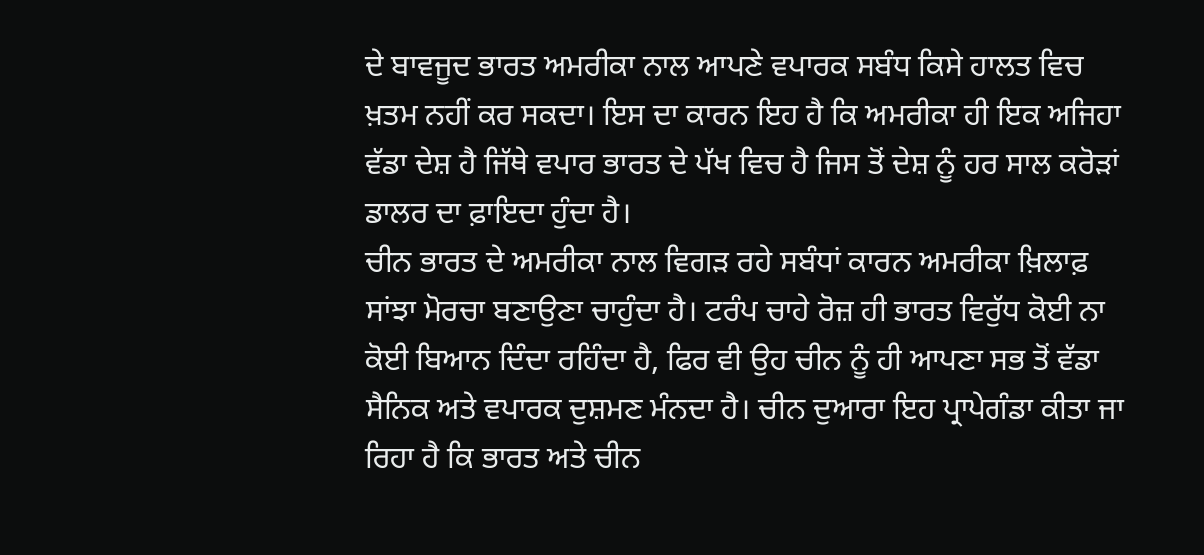ਦੇ ਬਾਵਜੂਦ ਭਾਰਤ ਅਮਰੀਕਾ ਨਾਲ ਆਪਣੇ ਵਪਾਰਕ ਸਬੰਧ ਕਿਸੇ ਹਾਲਤ ਵਿਚ ਖ਼ਤਮ ਨਹੀਂ ਕਰ ਸਕਦਾ। ਇਸ ਦਾ ਕਾਰਨ ਇਹ ਹੈ ਕਿ ਅਮਰੀਕਾ ਹੀ ਇਕ ਅਜਿਹਾ ਵੱਡਾ ਦੇਸ਼ ਹੈ ਜਿੱਥੇ ਵਪਾਰ ਭਾਰਤ ਦੇ ਪੱਖ ਵਿਚ ਹੈ ਜਿਸ ਤੋਂ ਦੇਸ਼ ਨੂੰ ਹਰ ਸਾਲ ਕਰੋੜਾਂ ਡਾਲਰ ਦਾ ਫ਼ਾਇਦਾ ਹੁੰਦਾ ਹੈ।
ਚੀਨ ਭਾਰਤ ਦੇ ਅਮਰੀਕਾ ਨਾਲ ਵਿਗੜ ਰਹੇ ਸਬੰਧਾਂ ਕਾਰਨ ਅਮਰੀਕਾ ਖ਼ਿਲਾਫ਼ ਸਾਂਝਾ ਮੋਰਚਾ ਬਣਾਉਣਾ ਚਾਹੁੰਦਾ ਹੈ। ਟਰੰਪ ਚਾਹੇ ਰੋਜ਼ ਹੀ ਭਾਰਤ ਵਿਰੁੱਧ ਕੋਈ ਨਾ ਕੋਈ ਬਿਆਨ ਦਿੰਦਾ ਰਹਿੰਦਾ ਹੈ, ਫਿਰ ਵੀ ਉਹ ਚੀਨ ਨੂੰ ਹੀ ਆਪਣਾ ਸਭ ਤੋਂ ਵੱਡਾ ਸੈਨਿਕ ਅਤੇ ਵਪਾਰਕ ਦੁਸ਼ਮਣ ਮੰਨਦਾ ਹੈ। ਚੀਨ ਦੁਆਰਾ ਇਹ ਪ੍ਰਾਪੇਗੰਡਾ ਕੀਤਾ ਜਾ ਰਿਹਾ ਹੈ ਕਿ ਭਾਰਤ ਅਤੇ ਚੀਨ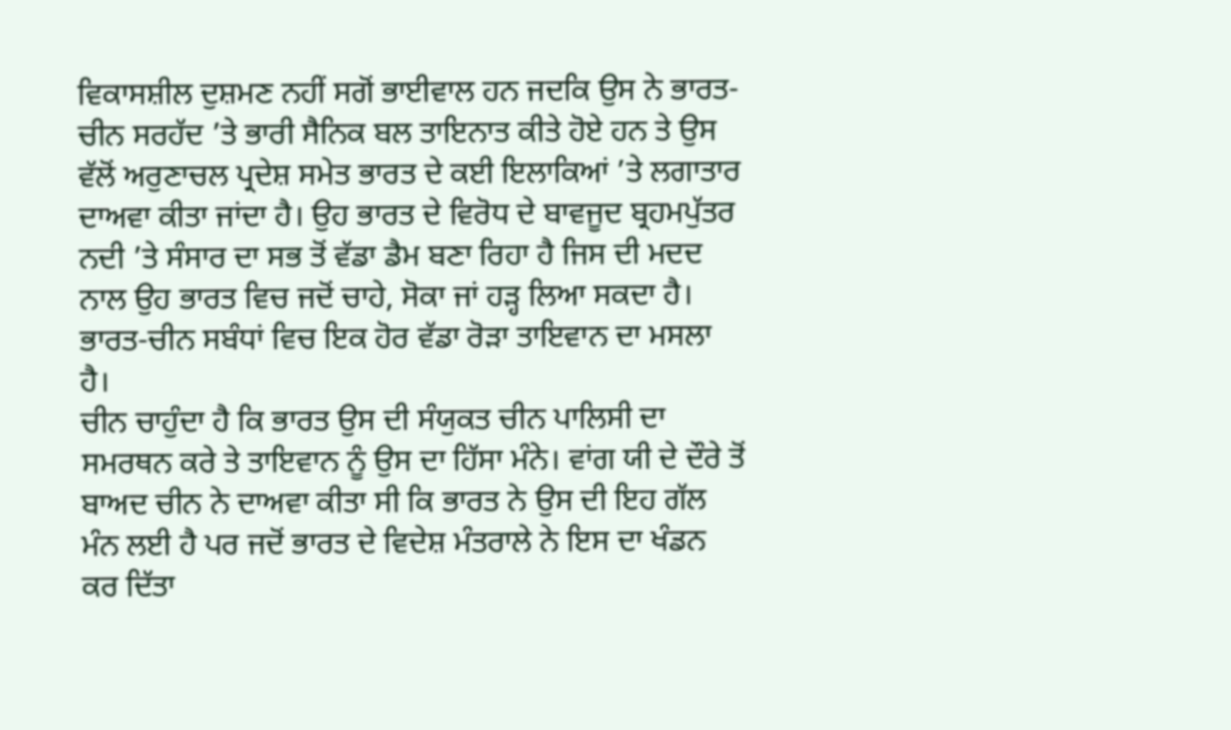ਵਿਕਾਸਸ਼ੀਲ ਦੁਸ਼ਮਣ ਨਹੀਂ ਸਗੋਂ ਭਾਈਵਾਲ ਹਨ ਜਦਕਿ ਉਸ ਨੇ ਭਾਰਤ-ਚੀਨ ਸਰਹੱਦ ’ਤੇ ਭਾਰੀ ਸੈਨਿਕ ਬਲ ਤਾਇਨਾਤ ਕੀਤੇ ਹੋਏ ਹਨ ਤੇ ਉਸ ਵੱਲੋਂ ਅਰੁਣਾਚਲ ਪ੍ਰਦੇਸ਼ ਸਮੇਤ ਭਾਰਤ ਦੇ ਕਈ ਇਲਾਕਿਆਂ ’ਤੇ ਲਗਾਤਾਰ ਦਾਅਵਾ ਕੀਤਾ ਜਾਂਦਾ ਹੈ। ਉਹ ਭਾਰਤ ਦੇ ਵਿਰੋਧ ਦੇ ਬਾਵਜੂਦ ਬ੍ਰਹਮਪੁੱਤਰ ਨਦੀ ’ਤੇ ਸੰਸਾਰ ਦਾ ਸਭ ਤੋਂ ਵੱਡਾ ਡੈਮ ਬਣਾ ਰਿਹਾ ਹੈ ਜਿਸ ਦੀ ਮਦਦ ਨਾਲ ਉਹ ਭਾਰਤ ਵਿਚ ਜਦੋਂ ਚਾਹੇ, ਸੋਕਾ ਜਾਂ ਹੜ੍ਹ ਲਿਆ ਸਕਦਾ ਹੈ। ਭਾਰਤ-ਚੀਨ ਸਬੰਧਾਂ ਵਿਚ ਇਕ ਹੋਰ ਵੱਡਾ ਰੋੜਾ ਤਾਇਵਾਨ ਦਾ ਮਸਲਾ ਹੈ।
ਚੀਨ ਚਾਹੁੰਦਾ ਹੈ ਕਿ ਭਾਰਤ ਉਸ ਦੀ ਸੰਯੁਕਤ ਚੀਨ ਪਾਲਿਸੀ ਦਾ ਸਮਰਥਨ ਕਰੇ ਤੇ ਤਾਇਵਾਨ ਨੂੰ ਉਸ ਦਾ ਹਿੱਸਾ ਮੰਨੇ। ਵਾਂਗ ਯੀ ਦੇ ਦੌਰੇ ਤੋਂ ਬਾਅਦ ਚੀਨ ਨੇ ਦਾਅਵਾ ਕੀਤਾ ਸੀ ਕਿ ਭਾਰਤ ਨੇ ਉਸ ਦੀ ਇਹ ਗੱਲ ਮੰਨ ਲਈ ਹੈ ਪਰ ਜਦੋਂ ਭਾਰਤ ਦੇ ਵਿਦੇਸ਼ ਮੰਤਰਾਲੇ ਨੇ ਇਸ ਦਾ ਖੰਡਨ ਕਰ ਦਿੱਤਾ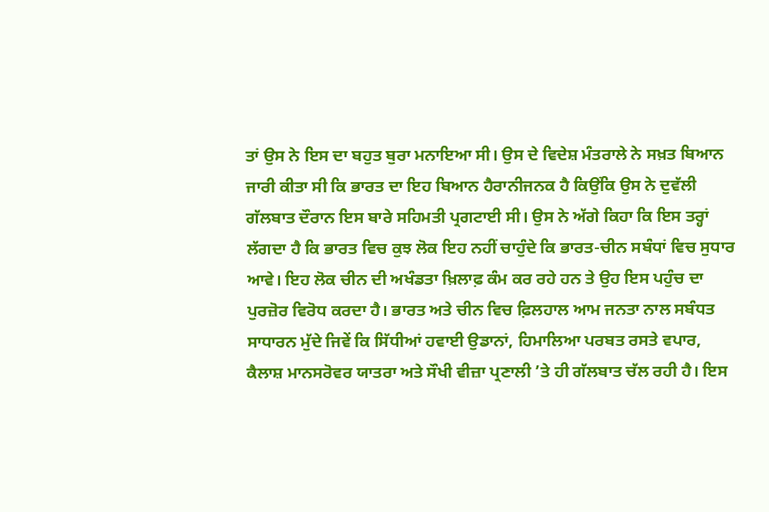ਤਾਂ ਉਸ ਨੇ ਇਸ ਦਾ ਬਹੁਤ ਬੁਰਾ ਮਨਾਇਆ ਸੀ। ਉਸ ਦੇ ਵਿਦੇਸ਼ ਮੰਤਰਾਲੇ ਨੇ ਸਖ਼ਤ ਬਿਆਨ ਜਾਰੀ ਕੀਤਾ ਸੀ ਕਿ ਭਾਰਤ ਦਾ ਇਹ ਬਿਆਨ ਹੈਰਾਨੀਜਨਕ ਹੈ ਕਿਉਂਕਿ ਉਸ ਨੇ ਦੁਵੱਲੀ ਗੱਲਬਾਤ ਦੌਰਾਨ ਇਸ ਬਾਰੇ ਸਹਿਮਤੀ ਪ੍ਰਗਟਾਈ ਸੀ। ਉਸ ਨੇ ਅੱਗੇ ਕਿਹਾ ਕਿ ਇਸ ਤਰ੍ਹਾਂ ਲੱਗਦਾ ਹੈ ਕਿ ਭਾਰਤ ਵਿਚ ਕੁਝ ਲੋਕ ਇਹ ਨਹੀਂ ਚਾਹੁੰਦੇ ਕਿ ਭਾਰਤ-ਚੀਨ ਸਬੰਧਾਂ ਵਿਚ ਸੁਧਾਰ ਆਵੇ। ਇਹ ਲੋਕ ਚੀਨ ਦੀ ਅਖੰਡਤਾ ਖ਼ਿਲਾਫ਼ ਕੰਮ ਕਰ ਰਹੇ ਹਨ ਤੇ ਉਹ ਇਸ ਪਹੁੰਚ ਦਾ ਪੁਰਜ਼ੋਰ ਵਿਰੋਧ ਕਰਦਾ ਹੈ। ਭਾਰਤ ਅਤੇ ਚੀਨ ਵਿਚ ਫ਼ਿਲਹਾਲ ਆਮ ਜਨਤਾ ਨਾਲ ਸਬੰਧਤ ਸਾਧਾਰਨ ਮੁੱਦੇ ਜਿਵੇਂ ਕਿ ਸਿੱਧੀਆਂ ਹਵਾਈ ਉਡਾਨਾਂ, ਹਿਮਾਲਿਆ ਪਰਬਤ ਰਸਤੇ ਵਪਾਰ, ਕੈਲਾਸ਼ ਮਾਨਸਰੋਵਰ ਯਾਤਰਾ ਅਤੇ ਸੌਖੀ ਵੀਜ਼ਾ ਪ੍ਰਣਾਲੀ ’ਤੇ ਹੀ ਗੱਲਬਾਤ ਚੱਲ ਰਹੀ ਹੈ। ਇਸ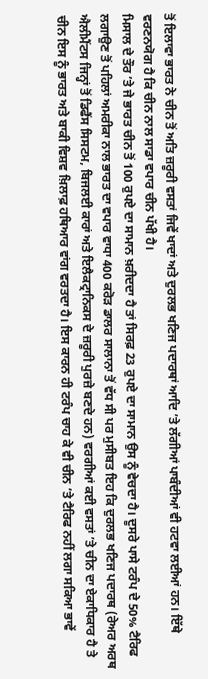ਤੋਂ ਇਲਾਵਾ ਭਾਰਤ ਨੇ ਚੀਨ ਤੋਂ ਅਤਿ ਜ਼ਰੂਰੀ ਵਸਤਾਂ ਜਿਵੇਂ ਖਾਦਾਂ ਅਤੇ ਦੁਰਲਭ ਖਣਿਜ ਪਦਾਰਥਾਂ ਆਦਿ ’ਤੇ ਲੱਗੀਆਂ ਪਾਬੰਦੀਆਂ ਵੀ ਹਟਵਾ ਲਈਆਂ ਹਨ। ਇੱਥੇ ਵਰਣਨਯੋਗ ਹੈ ਕਿ ਚੀਨ ਨਾਲ ਸਾਡਾ ਵਪਾਰ ਚੀਨ ਪੱਖੀ ਹੈ।
ਮਿਸਾਲ ਦੇ ਤੌਰ ’ਤੇ ਜੇ ਭਾਰਤ ਚੀਨ ਤੋਂ 100 ਰੁਪਏ ਦਾ ਸਾਮਾਨ ਖ਼ਰੀਦਦਾ ਹੈ ਤਾਂ ਸਿਰਫ਼ 23 ਰੁਪਏ ਦਾ ਸਾਮਾਨ ਉਸ ਨੂੰ ਵੇਚਦਾ ਹੈ। ਦੂਸਰੇ ਪਾਸੇ ਟਰੰਪ ਦੇ 50% ਟੈਰਿਫ ਲਗਾਉਣ ਤੋਂ ਪਹਿਲਾਂ ਅਮਰੀਕਾ ਨਾਲ ਭਾਰਤ ਦਾ ਵਪਾਰ ਵਾਧਾ 400 ਕਰੋੜ ਡਾਲਰ ਸਾਲਾਨਾ ਤੋਂ ਵੱਧ ਸੀ ਪਰ ਮੁਸੀਬਤ ਇਹ ਕਿ ਦੁਰਲਭ ਖਣਿਜ ਪਦਾਰਥ (ਰੇਅਰ ਅਰਥ ਐਲੀਮੈਂਟਸ ਜਿਨ੍ਹਾਂ ਤੋਂ ਡਿਫੈਂਸ ਸਿਸਟਮ, ਬਿਜਲਈ ਕਾਰਾਂ ਅਤੇ ਇਲੈਕਟ੍ਰਾਨਿਕਸ ਦੇ ਜ਼ਰੂਰੀ ਪੁਰਜ਼ੇ ਬਣਦੇ ਹਨ) ਵਰਗੀਆਂ ਕਈ ਵਸਤਾਂ ’ਤੇ ਚੀਨ ਦਾ ਏਕਾਧਿਕਾਰ ਹੈ ਤੇ ਚੀਨ ਇਸ ਨੂੰ ਭਾਰਤ ਅਤੇ ਬਾਕੀ ਵਿਸ਼ਵ ਖ਼ਿਲਾਫ਼ ਹਥਿਆਰ ਵਾਂਗ ਵਰਤਦਾ ਹੈ। ਇਸ ਕਾਰਨ ਹੀ ਟਰੰਪ ਚਾਹ ਕੇ ਵੀ ਚੀਨ ’ਤੇ ਟੈਰਿਫ ਨਹੀਂ ਲਗਾ ਸਕਿਆ ਭਾਵੇਂ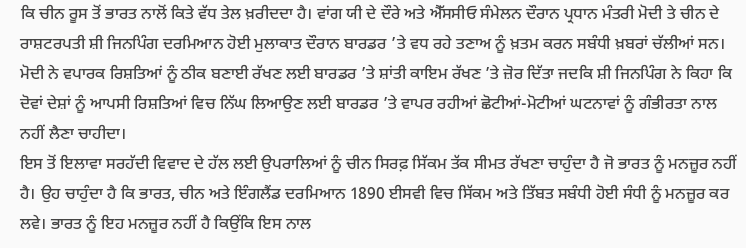ਕਿ ਚੀਨ ਰੂਸ ਤੋਂ ਭਾਰਤ ਨਾਲੋਂ ਕਿਤੇ ਵੱਧ ਤੇਲ ਖ਼ਰੀਦਦਾ ਹੈ। ਵਾਂਗ ਯੀ ਦੇ ਦੌਰੇ ਅਤੇ ਐੱਸਸੀਓ ਸੰਮੇਲਨ ਦੌਰਾਨ ਪ੍ਰਧਾਨ ਮੰਤਰੀ ਮੋਦੀ ਤੇ ਚੀਨ ਦੇ ਰਾਸ਼ਟਰਪਤੀ ਸ਼ੀ ਜਿਨਪਿੰਗ ਦਰਮਿਆਨ ਹੋਈ ਮੁਲਾਕਾਤ ਦੌਰਾਨ ਬਾਰਡਰ ’ਤੇ ਵਧ ਰਹੇ ਤਣਾਅ ਨੂੰ ਖ਼ਤਮ ਕਰਨ ਸਬੰਧੀ ਖ਼ਬਰਾਂ ਚੱਲੀਆਂ ਸਨ। ਮੋਦੀ ਨੇ ਵਪਾਰਕ ਰਿਸ਼ਤਿਆਂ ਨੂੰ ਠੀਕ ਬਣਾਈ ਰੱਖਣ ਲਈ ਬਾਰਡਰ ’ਤੇ ਸ਼ਾਂਤੀ ਕਾਇਮ ਰੱਖਣ ’ਤੇ ਜ਼ੋਰ ਦਿੱਤਾ ਜਦਕਿ ਸ਼ੀ ਜਿਨਪਿੰਗ ਨੇ ਕਿਹਾ ਕਿ ਦੋਵਾਂ ਦੇਸ਼ਾਂ ਨੂੰ ਆਪਸੀ ਰਿਸ਼ਤਿਆਂ ਵਿਚ ਨਿੱਘ ਲਿਆਉਣ ਲਈ ਬਾਰਡਰ ’ਤੇ ਵਾਪਰ ਰਹੀਆਂ ਛੋਟੀਆਂ-ਮੋਟੀਆਂ ਘਟਨਾਵਾਂ ਨੂੰ ਗੰਭੀਰਤਾ ਨਾਲ ਨਹੀਂ ਲੈਣਾ ਚਾਹੀਦਾ।
ਇਸ ਤੋਂ ਇਲਾਵਾ ਸਰਹੱਦੀ ਵਿਵਾਦ ਦੇ ਹੱਲ ਲਈ ਉਪਰਾਲਿਆਂ ਨੂੰ ਚੀਨ ਸਿਰਫ਼ ਸਿੱਕਮ ਤੱਕ ਸੀਮਤ ਰੱਖਣਾ ਚਾਹੁੰਦਾ ਹੈ ਜੋ ਭਾਰਤ ਨੂੰ ਮਨਜ਼ੂਰ ਨਹੀਂ ਹੈ। ਉਹ ਚਾਹੁੰਦਾ ਹੈ ਕਿ ਭਾਰਤ, ਚੀਨ ਅਤੇ ਇੰਗਲੈਂਡ ਦਰਮਿਆਨ 1890 ਈਸਵੀ ਵਿਚ ਸਿੱਕਮ ਅਤੇ ਤਿੱਬਤ ਸਬੰਧੀ ਹੋਈ ਸੰਧੀ ਨੂੰ ਮਨਜ਼ੂਰ ਕਰ ਲਵੇ। ਭਾਰਤ ਨੂੰ ਇਹ ਮਨਜ਼ੂਰ ਨਹੀਂ ਹੈ ਕਿਉਂਕਿ ਇਸ ਨਾਲ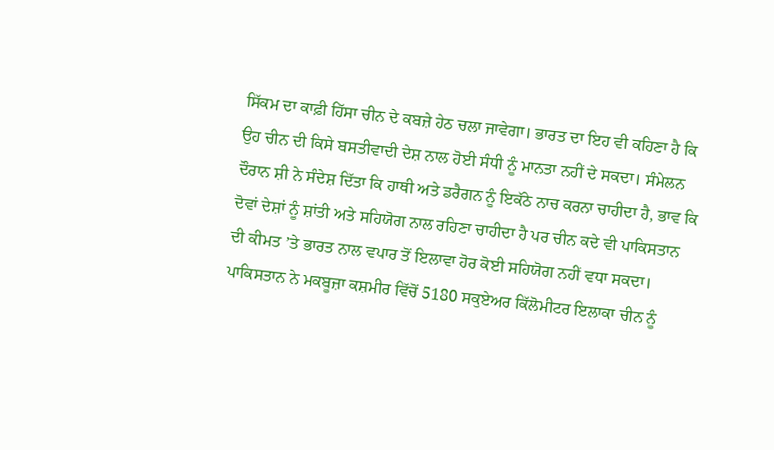ਸਿੱਕਮ ਦਾ ਕਾਫ਼ੀ ਹਿੱਸਾ ਚੀਨ ਦੇ ਕਬਜ਼ੇ ਹੇਠ ਚਲਾ ਜਾਵੇਗਾ। ਭਾਰਤ ਦਾ ਇਹ ਵੀ ਕਹਿਣਾ ਹੈ ਕਿ ਉਹ ਚੀਨ ਦੀ ਕਿਸੇ ਬਸਤੀਵਾਦੀ ਦੇਸ਼ ਨਾਲ ਹੋਈ ਸੰਧੀ ਨੂੰ ਮਾਨਤਾ ਨਹੀਂ ਦੇ ਸਕਦਾ। ਸੰਮੇਲਨ ਦੌਰਾਨ ਸ਼ੀ ਨੇ ਸੰਦੇਸ਼ ਦਿੱਤਾ ਕਿ ਹਾਥੀ ਅਤੇ ਡਰੈਗਨ ਨੂੰ ਇਕੱਠੇ ਨਾਚ ਕਰਨਾ ਚਾਹੀਦਾ ਹੈ, ਭਾਵ ਕਿ ਦੋਵਾਂ ਦੇਸ਼ਾਂ ਨੂੰ ਸ਼ਾਂਤੀ ਅਤੇ ਸਹਿਯੋਗ ਨਾਲ ਰਹਿਣਾ ਚਾਹੀਦਾ ਹੈ ਪਰ ਚੀਨ ਕਦੇ ਵੀ ਪਾਕਿਸਤਾਨ ਦੀ ਕੀਮਤ ’ਤੇ ਭਾਰਤ ਨਾਲ ਵਪਾਰ ਤੋਂ ਇਲਾਵਾ ਹੋਰ ਕੋਈ ਸਹਿਯੋਗ ਨਹੀਂ ਵਧਾ ਸਕਦਾ। ਪਾਕਿਸਤਾਨ ਨੇ ਮਕਬੂਜ਼ਾ ਕਸ਼ਮੀਰ ਵਿੱਚੋਂ 5180 ਸਕੁਏਅਰ ਕਿੱਲੋਮੀਟਰ ਇਲਾਕਾ ਚੀਨ ਨੂੰ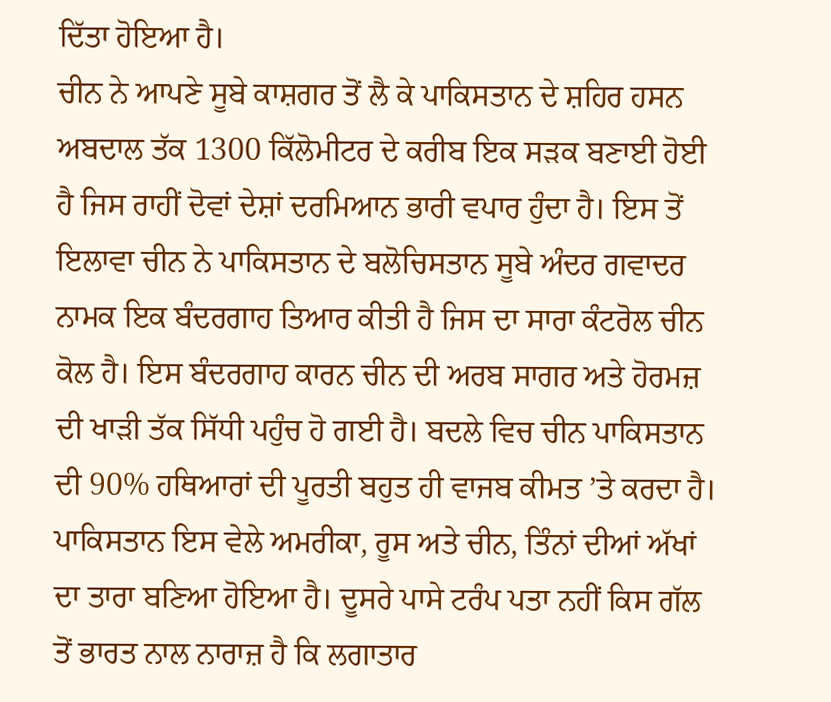ਦਿੱਤਾ ਹੋਇਆ ਹੈ।
ਚੀਨ ਨੇ ਆਪਣੇ ਸੂਬੇ ਕਾਸ਼ਗਰ ਤੋਂ ਲੈ ਕੇ ਪਾਕਿਸਤਾਨ ਦੇ ਸ਼ਹਿਰ ਹਸਨ ਅਬਦਾਲ ਤੱਕ 1300 ਕਿੱਲੋਮੀਟਰ ਦੇ ਕਰੀਬ ਇਕ ਸੜਕ ਬਣਾਈ ਹੋਈ ਹੈ ਜਿਸ ਰਾਹੀਂ ਦੋਵਾਂ ਦੇਸ਼ਾਂ ਦਰਮਿਆਨ ਭਾਰੀ ਵਪਾਰ ਹੁੰਦਾ ਹੈ। ਇਸ ਤੋਂ ਇਲਾਵਾ ਚੀਨ ਨੇ ਪਾਕਿਸਤਾਨ ਦੇ ਬਲੋਚਿਸਤਾਨ ਸੂਬੇ ਅੰਦਰ ਗਵਾਦਰ ਨਾਮਕ ਇਕ ਬੰਦਰਗਾਹ ਤਿਆਰ ਕੀਤੀ ਹੈ ਜਿਸ ਦਾ ਸਾਰਾ ਕੰਟਰੋਲ ਚੀਨ ਕੋਲ ਹੈ। ਇਸ ਬੰਦਰਗਾਹ ਕਾਰਨ ਚੀਨ ਦੀ ਅਰਬ ਸਾਗਰ ਅਤੇ ਹੋਰਮਜ਼ ਦੀ ਖਾੜੀ ਤੱਕ ਸਿੱਧੀ ਪਹੁੰਚ ਹੋ ਗਈ ਹੈ। ਬਦਲੇ ਵਿਚ ਚੀਨ ਪਾਕਿਸਤਾਨ ਦੀ 90% ਹਥਿਆਰਾਂ ਦੀ ਪੂਰਤੀ ਬਹੁਤ ਹੀ ਵਾਜਬ ਕੀਮਤ ’ਤੇ ਕਰਦਾ ਹੈ। ਪਾਕਿਸਤਾਨ ਇਸ ਵੇਲੇ ਅਮਰੀਕਾ, ਰੂਸ ਅਤੇ ਚੀਨ, ਤਿੰਨਾਂ ਦੀਆਂ ਅੱਖਾਂ ਦਾ ਤਾਰਾ ਬਣਿਆ ਹੋਇਆ ਹੈ। ਦੂਸਰੇ ਪਾਸੇ ਟਰੰਪ ਪਤਾ ਨਹੀਂ ਕਿਸ ਗੱਲ ਤੋਂ ਭਾਰਤ ਨਾਲ ਨਾਰਾਜ਼ ਹੈ ਕਿ ਲਗਾਤਾਰ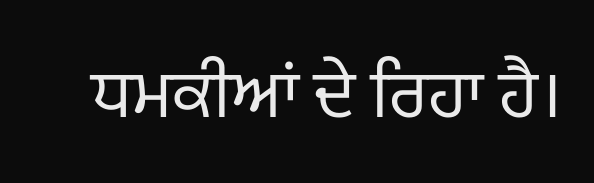ਧਮਕੀਆਂ ਦੇ ਰਿਹਾ ਹੈ।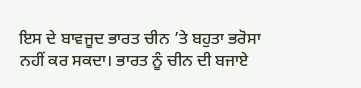ਇਸ ਦੇ ਬਾਵਜੂਦ ਭਾਰਤ ਚੀਨ ’ਤੇ ਬਹੁਤਾ ਭਰੋਸਾ ਨਹੀਂ ਕਰ ਸਕਦਾ। ਭਾਰਤ ਨੂੰ ਚੀਨ ਦੀ ਬਜਾਏ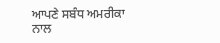ਆਪਣੇ ਸਬੰਧ ਅਮਰੀਕਾ ਨਾਲ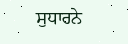ਸੁਧਾਰਨੇ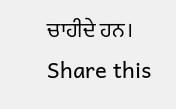ਚਾਹੀਦੇ ਹਨ।
Share this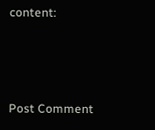content:



Post Comment